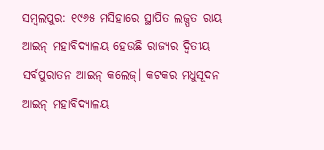ସମ୍ବଲପୁର: ୧୯୬୫ ମସିହାରେ ସ୍ଥାପିତ ଲଜ୍ପତ ରାୟ ଆଇନ୍ ମହାବିଦ୍ୟାଳୟ ହେଉଛି ରାଜ୍ୟର ଦ୍ବିତୀୟ ସର୍ବପୁରାତନ ଆଇନ୍ କଲେଜ୍। କଟକର ମଧୁସୂଦନ ଆଇନ୍ ମହାବିଦ୍ୟାଳୟ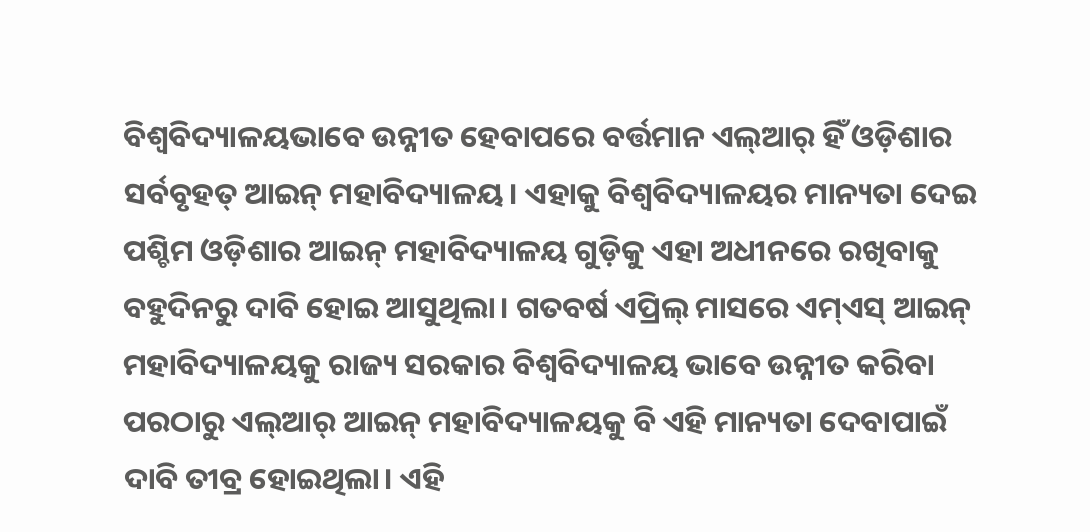ବିଶ୍ବବିଦ୍ୟାଳୟଭାବେ ଉନ୍ନୀତ ହେବାପରେ ବର୍ତ୍ତମାନ ଏଲ୍ଆର୍ ହିଁ ଓଡ଼ିଶାର ସର୍ବବୃହତ୍ ଆଇନ୍ ମହାବିଦ୍ୟାଳୟ। ଏହାକୁ ବିଶ୍ବବିଦ୍ୟାଳୟର ମାନ୍ୟତା ଦେଇ ପଶ୍ଚିମ ଓଡ଼ିଶାର ଆଇନ୍ ମହାବିଦ୍ୟାଳୟ ଗୁଡ଼ିକୁ ଏହା ଅଧୀନରେ ରଖିବାକୁ ବହୁଦିନରୁ ଦାବି ହୋଇ ଆସୁଥିଲା। ଗତବର୍ଷ ଏପ୍ରିଲ୍ ମାସରେ ଏମ୍ଏସ୍ ଆଇନ୍ ମହାବିଦ୍ୟାଳୟକୁ ରାଜ୍ୟ ସରକାର ବିଶ୍ବବିଦ୍ୟାଳୟ ଭାବେ ଉନ୍ନୀତ କରିବା ପରଠାରୁ ଏଲ୍ଆର୍ ଆଇନ୍ ମହାବିଦ୍ୟାଳୟକୁ ବି ଏହି ମାନ୍ୟତା ଦେବାପାଇଁ ଦାବି ତୀବ୍ର ହୋଇଥିଲା। ଏହି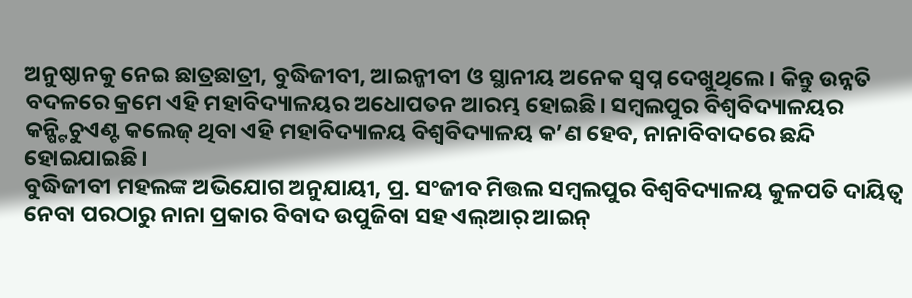ଅନୁଷ୍ଠାନକୁ ନେଇ ଛାତ୍ରଛାତ୍ରୀ, ବୁଦ୍ଧିଜୀବୀ, ଆଇନ୍ଜୀବୀ ଓ ସ୍ଥାନୀୟ ଅନେକ ସ୍ବପ୍ନ ଦେଖୁଥିଲେ। କିନ୍ତୁ ଉନ୍ନତି ବଦଳରେ କ୍ରମେ ଏହି ମହାବିଦ୍ୟାଳୟର ଅଧୋପତନ ଆରମ୍ଭ ହୋଇଛି। ସମ୍ବଲପୁର ବିଶ୍ବବିଦ୍ୟାଳୟର କନ୍ଷ୍ଟିଚୁଏଣ୍ଟ କଲେଜ୍ ଥିବା ଏହି ମହାବିଦ୍ୟାଳୟ ବିଶ୍ବବିଦ୍ୟାଳୟ କ’ଣ ହେବ, ନାନାବିବାଦରେ ଛନ୍ଦି ହୋଇଯାଇଛି।
ବୁଦ୍ଧିଜୀବୀ ମହଲଙ୍କ ଅଭିଯୋଗ ଅନୁଯାୟୀ, ପ୍ର. ସଂଜୀବ ମିତ୍ତଲ ସମ୍ବଲପୁର ବିଶ୍ବବିଦ୍ୟାଳୟ କୁଳପତି ଦାୟିତ୍ବ ନେବା ପରଠାରୁ ନାନା ପ୍ରକାର ବିବାଦ ଉପୁଜିବା ସହ ଏଲ୍ଆର୍ ଆଇନ୍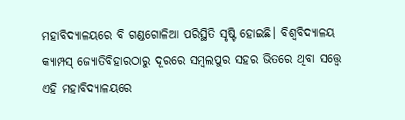ମହାବିଦ୍ୟାଳୟରେ ବି ଗଣ୍ଡଗୋଳିଆ ପରିସ୍ଥିତି ସୃଷ୍ଟି ହୋଇଛି। ବିଶ୍ବବିଦ୍ୟାଳୟ କ୍ୟାମ୍ପସ୍ ଜ୍ୟୋତିବିହାରଠାରୁ ଦୂରରେ ସମ୍ବଲପୁର ସହର ଭିତରେ ଥିବା ସତ୍ତ୍ବେ ଏହି ମହାବିଦ୍ୟାଳୟରେ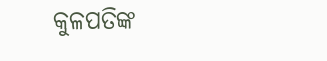କୁଳପତିଙ୍କ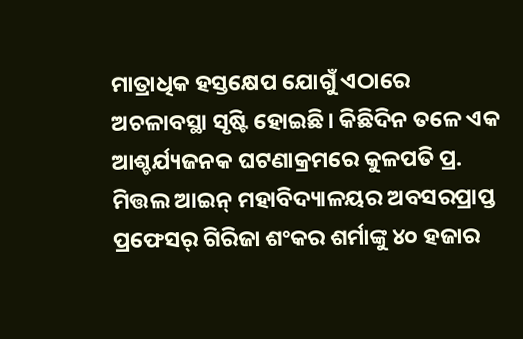ମାତ୍ରାଧିକ ହସ୍ତକ୍ଷେପ ଯୋଗୁଁ ଏଠାରେ ଅଚଳାବସ୍ଥା ସୃଷ୍ଟି ହୋଇଛି। କିଛିଦିନ ତଳେ ଏକ ଆଶ୍ଚର୍ଯ୍ୟଜନକ ଘଟଣାକ୍ରମରେ କୁଳପତି ପ୍ର. ମିତ୍ତଲ ଆଇନ୍ ମହାବିଦ୍ୟାଳୟର ଅବସରପ୍ରାପ୍ତ ପ୍ରଫେସର୍ ଗିରିଜା ଶଂକର ଶର୍ମାଙ୍କୁ ୪୦ ହଜାର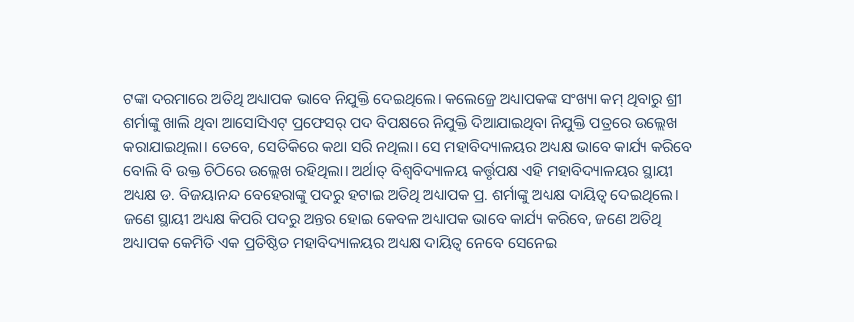ଟଙ୍କା ଦରମାରେ ଅତିଥି ଅଧ୍ୟାପକ ଭାବେ ନିଯୁକ୍ତି ଦେଇଥିଲେ। କଲେଜ୍ରେ ଅଧ୍ୟାପକଙ୍କ ସଂଖ୍ୟା କମ୍ ଥିବାରୁ ଶ୍ରୀ ଶର୍ମାଙ୍କୁ ଖାଲି ଥିବା ଆସୋସିଏଟ୍ ପ୍ରଫେସର୍ ପଦ ବିପକ୍ଷରେ ନିଯୁକ୍ତି ଦିଆଯାଇଥିବା ନିଯୁକ୍ତି ପତ୍ରରେ ଉଲ୍ଲେଖ କରାଯାଇଥିଲା। ତେବେ, ସେତିକିରେ କଥା ସରି ନଥିଲା। ସେ ମହାବିଦ୍ୟାଳୟର ଅଧ୍ୟକ୍ଷ ଭାବେ କାର୍ଯ୍ୟ କରିବେ ବୋଲି ବି ଉକ୍ତ ଚିଠିରେ ଉଲ୍ଲେଖ ରହିଥିଲା। ଅର୍ଥାତ୍ ବିଶ୍ବବିଦ୍ୟାଳୟ କର୍ତ୍ତୃପକ୍ଷ ଏହି ମହାବିଦ୍ୟାଳୟର ସ୍ଥାୟୀ ଅଧ୍ୟକ୍ଷ ଡ. ବିଜୟାନନ୍ଦ ବେହେରାଙ୍କୁ ପଦରୁ ହଟାଇ ଅତିଥି ଅଧ୍ୟାପକ ପ୍ର. ଶର୍ମାଙ୍କୁ ଅଧ୍ୟକ୍ଷ ଦାୟିତ୍ବ ଦେଇଥିଲେ। ଜଣେ ସ୍ଥାୟୀ ଅଧ୍ୟକ୍ଷ କିପରି ପଦରୁ ଅନ୍ତର ହୋଇ କେବଳ ଅଧ୍ୟାପକ ଭାବେ କାର୍ଯ୍ୟ କରିବେ, ଜଣେ ଅତିଥି ଅଧ୍ୟାପକ କେମିତି ଏକ ପ୍ରତିଷ୍ଠିତ ମହାବିଦ୍ୟାଳୟର ଅଧ୍ୟକ୍ଷ ଦାୟିତ୍ବ ନେବେ ସେନେଇ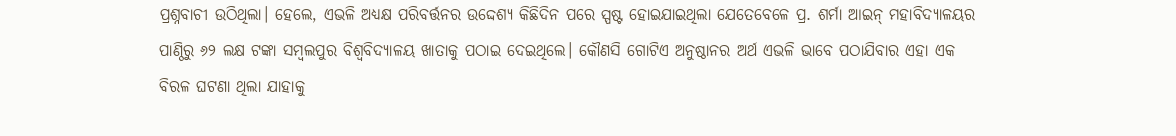ପ୍ରଶ୍ନବାଚୀ ଉଠିଥିଲା। ହେଲେ, ଏଭଳି ଅଧ୍ୟକ୍ଷ ପରିବର୍ତ୍ତନର ଉଦ୍ଦେଶ୍ୟ କିଛିଦିନ ପରେ ସ୍ପଷ୍ଟ ହୋଇଯାଇଥିଲା ଯେତେବେଳେ ପ୍ର. ଶର୍ମା ଆଇନ୍ ମହାବିଦ୍ୟାଳୟର ପାଣ୍ଠିରୁ ୬୨ ଲକ୍ଷ ଟଙ୍କା ସମ୍ବଲପୁର ବିଶ୍ବବିଦ୍ୟାଳୟ ଖାତାକୁ ପଠାଇ ଦେଇଥିଲେ। କୌଣସି ଗୋଟିଏ ଅନୁଷ୍ଠାନର ଅର୍ଥ ଏଭଳି ଭାବେ ପଠାଯିବାର ଏହା ଏକ ବିରଳ ଘଟଣା ଥିଲା ଯାହାକୁ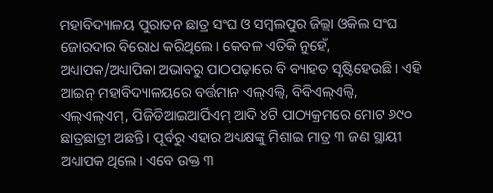ମହାବିଦ୍ୟାଳୟ ପୁରାତନ ଛାତ୍ର ସଂଘ ଓ ସମ୍ବଲପୁର ଜିଲ୍ଲା ଓକିଲ ସଂଘ ଜୋରଦାର ବିରୋଧ କରିଥିଲେ। କେବଳ ଏତିକି ନୁହେଁ, ଅଧ୍ୟାପକ/ଅଧ୍ୟାପିକା ଅଭାବରୁ ପାଠପଢ଼ାରେ ବି ବ୍ୟାହତ ସୃଷ୍ଟିହେଉଛି। ଏହି ଆଇନ୍ ମହାବିଦ୍ୟାଳୟରେ ବର୍ତ୍ତମାନ ଏଲ୍ଏଲ୍ବି, ବିବିଏଲ୍ଏଲ୍ବି, ଏଲ୍ଏଲ୍ଏମ୍, ପିଜିଡିଆଇଆର୍ପିଏମ୍ ଆଦି ୪ଟି ପାଠ୍ୟକ୍ରମରେ ମୋଟ ୬୯୦ ଛାତ୍ରଛାତ୍ରୀ ଅଛନ୍ତି। ପୂର୍ବରୁ ଏହାର ଅଧ୍ୟକ୍ଷଙ୍କୁ ମିଶାଇ ମାତ୍ର ୩ ଜଣ ସ୍ଥାୟୀ ଅଧ୍ୟାପକ ଥିଲେ। ଏବେ ଉକ୍ତ ୩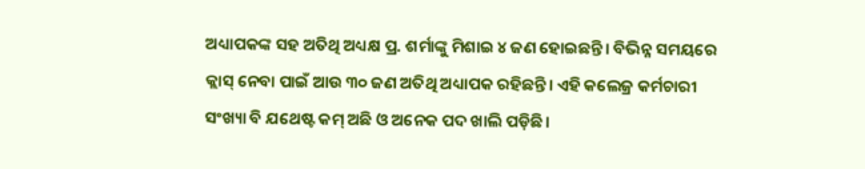ଅଧ୍ୟାପକଙ୍କ ସହ ଅତିଥି ଅଧ୍ୟକ୍ଷ ପ୍ର. ଶର୍ମାଙ୍କୁ ମିଶାଇ ୪ ଜଣ ହୋଇଛନ୍ତି। ବିଭିନ୍ନ ସମୟରେ କ୍ଲାସ୍ ନେବା ପାଇଁ ଆଉ ୩୦ ଜଣ ଅତିଥି ଅଧ୍ୟାପକ ରହିଛନ୍ତି। ଏହି କଲେଜ୍ର କର୍ମଚାରୀ ସଂଖ୍ୟା ବି ଯଥେଷ୍ଟ କମ୍ ଅଛି ଓ ଅନେକ ପଦ ଖାଲି ପଡ଼ିଛି।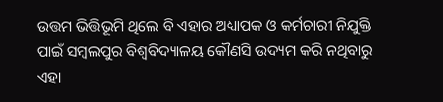ଉତ୍ତମ ଭିତ୍ତିଭୂମି ଥିଲେ ବି ଏହାର ଅଧ୍ୟାପକ ଓ କର୍ମଚାରୀ ନିଯୁକ୍ତି ପାଇଁ ସମ୍ବଲପୁର ବିଶ୍ବବିଦ୍ୟାଳୟ କୌଣସି ଉଦ୍ୟମ କରି ନଥିବାରୁ ଏହା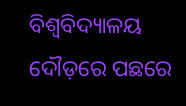ବିଶ୍ବବିଦ୍ୟାଳୟ ଦୌଡ଼ରେ ପଛରେ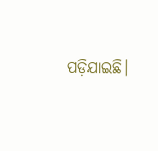ପଡ଼ିଯାଇଛି।